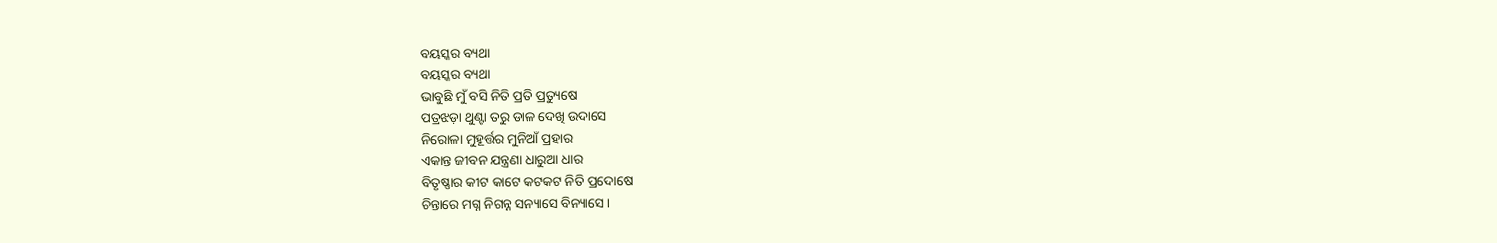ବୟସ୍କର ବ୍ୟଥା
ବୟସ୍କର ବ୍ୟଥା
ଭାବୁଛି ମୁଁ ବସି ନିତି ପ୍ରତି ପ୍ରତ୍ୟୁଷେ
ପତ୍ରଝଡ଼ା ଥୁଣ୍ଟା ତରୁ ଡାଳ ଦେଖି ଉଦାସେ
ନିରୋଳା ମୁହୂର୍ତ୍ତର ମୁନିଆଁ ପ୍ରହାର
ଏକାନ୍ତ ଜୀବନ ଯନ୍ତ୍ରଣା ଧାରୁଆ ଧାର
ବିତୃଷ୍ଣାର କୀଟ କାଟେ କଟକଟ ନିତି ପ୍ରଦୋଷେ
ଚିନ୍ତାରେ ମଗ୍ନ ନିଗନ୍ନ ସନ୍ୟାସେ ବିନ୍ୟାସେ ।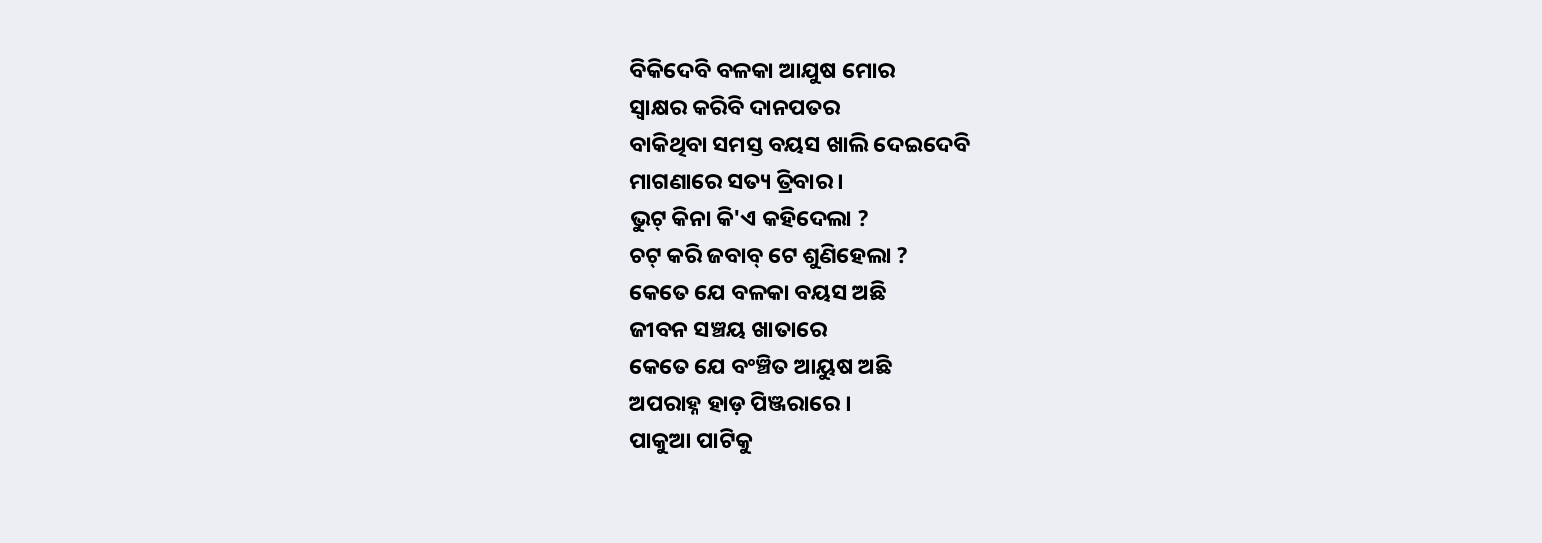ବିକିଦେବି ବଳକା ଆଯୁଷ ମୋର
ସ୍ଵାକ୍ଷର କରିବି ଦାନପତର
ବାକିଥିବା ସମସ୍ତ ବୟସ ଖାଲି ଦେଇଦେବି
ମାଗଣାରେ ସତ୍ୟ ତ୍ରିବାର ।
ଭୁଟ୍ କିନା କି'ଏ କହିଦେଲା ?
ଚଟ୍ କରି ଜବାବ୍ ଟେ ଶୁଣିହେଲା ?
କେତେ ଯେ ବଳକା ବୟସ ଅଛି
ଜୀବନ ସଞ୍ଚୟ ଖାତାରେ
କେତେ ଯେ ବଂଞ୍ଚିତ ଆୟୁଷ ଅଛି
ଅପରାହ୍ନ ହାଡ଼ ପିଞ୍ଜରାରେ ।
ପାକୁଆ ପାଟିକୁ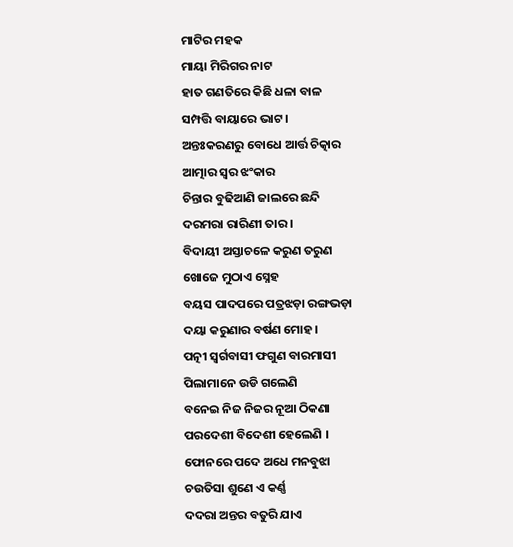ମାଟିର ମହକ
ମାୟା ମିରିଗର ନାଟ
ହାତ ଗଣତିରେ କିଛି ଧଳା ବାଳ
ସମ୍ପତ୍ତି ବାୟାରେ ଭାଟ ।
ଅନ୍ତଃକରଣରୁ ବୋଧେ ଆର୍ତ୍ତ ଚିତ୍କାର
ଆତ୍ମାର ସ୍ଵର ଝଂକାର
ଚିନ୍ତାର ବୁଢିଆଣି ଜାଲରେ ଛନ୍ଦି
ଦରମରା ରାରିଣୀ ତାର ।
ବିଦାୟୀ ଅସ୍ତାଚଳେ କରୁଣ ତରୁଣ
ଖୋଜେ ମୁଠାଏ ସ୍ନେହ
ବୟସ ପାଦପରେ ପତ୍ରଝଡ଼ା ରଙ୍ଗଭଡ଼ା
ଦୟା କରୁଣାର ବର୍ଷଣ ମୋହ ।
ପତ୍ନୀ ସ୍ଵର୍ଗବାସୀ ଫଗୁଣ ବାରମାସୀ
ପିଲାମାନେ ଉଡି ଗଲେଣି
ବନେଇ ନିଜ ନିଜର ନୂଆ ଠିକଣା
ପରଦେଶୀ ବିଦେଶୀ ହେଲେଣି ।
ଫୋନରେ ପଦେ ଅଧେ ମନବୁଝା
ଚଉତିସା ଶୁଣେ ଏ କର୍ଣ୍ଣ
ଦଦରା ଅନ୍ତର ବତୁରି ଯାଏ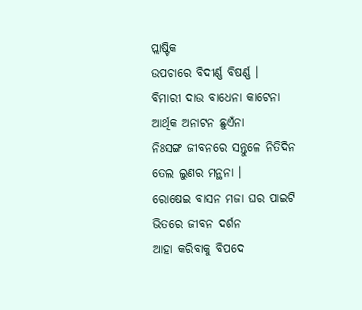ପ୍ଲାଷ୍ଟିକ
ଉପଚାରେ ବିଦୀର୍ଣ୍ଣ ବିଷର୍ଣ୍ଣ ।
ବିମାରୀ ଦାଉ ବାଧେନା କାଟେନା
ଆର୍ଥିକ ଅନାଟନ ଛୁଏଁନା
ନିଃସଙ୍ଗ ଜୀବନରେ ସନ୍ତୁଳେ ନିତିଦିନ
ତେଲ ଲୁଣର ମନ୍ଥନା ।
ରୋଷେଇ ବାସନ ମଜା ଘର ପାଇଟି
ଭିତରେ ଜୀବନ ଦର୍ଶନ
ଆହା କରିବାକୁ ବିପଦେ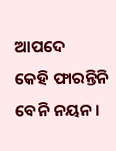ଆପଦେ
କେହି ଫାରନ୍ତିନି ବେନି ନୟନ ।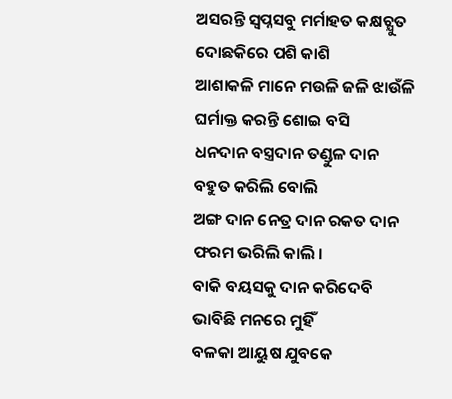ଅସରନ୍ତି ସ୍ଵପ୍ନସବୁ ମର୍ମାହତ କକ୍ଷଚ୍ଯୁତ
ଦୋଛକିରେ ପଶି କାଶି
ଆଶାକଳି ମାନେ ମଉଳି ଜଳି ଝାଉଁଳି
ଘର୍ମାକ୍ତ କରନ୍ତି ଶୋଇ ବସି
ଧନଦାନ ବସ୍ତ୍ରଦାନ ତଣ୍ଡୁଳ ଦାନ
ବହୁତ କରିଲି ବୋଲି
ଅଙ୍ଗ ଦାନ ନେତ୍ର ଦାନ ରକତ ଦାନ
ଫରମ ଭରିଲି କାଲି ।
ବାକି ବୟସକୁ ଦାନ କରିଦେବି
ଭାବିଛି ମନରେ ମୁହିଁ
ବଳକା ଆୟୁଷ ଯୁବକେ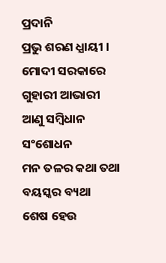ପ୍ରଦାନି
ପ୍ରଭୁ ଶରଣ ଧ୍ଯାୟୀ ।
ମୋଦୀ ସରକାରେ ଗୁହାରୀ ଆଭାରୀ
ଆଣୁ ସମ୍ବିଧାନ ସଂଶୋଧନ
ମନ ତଳର କଥା ତଥା ବୟସ୍କର ବ୍ୟଥା
ଶେଷ ହେଉ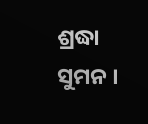ଶ୍ରଦ୍ଧା ସୁମନ ।